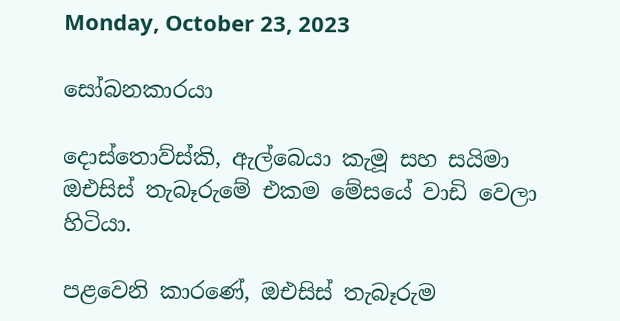Monday, October 23, 2023

සෝබනකාරයා

දොස්තොව්ස්කි, ඇල්බෙයා කැමූ සහ සයිමා ඔඑසිස් තැබෑරුමේ එකම මේසයේ වාඩි වෙලා හිටියා.

පළවෙනි කාරණේ, ඔඑසිස් තැබෑරුම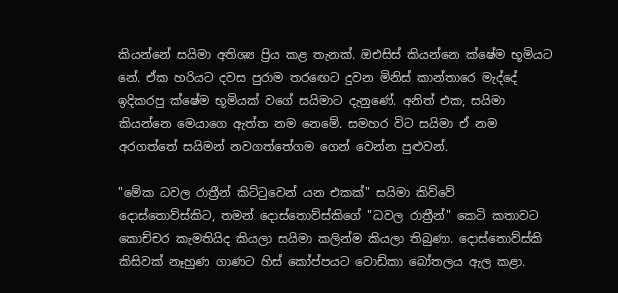කියන්නේ සයිමා අතිශ්‍ය ප්‍රිය කළ තැනක්. ඔඑසිස් කියන්නෙ ක්ෂේම භූමියට නේ. ඒක හරියට දවස පුරාම තරඟෙට දුවන මිනිස් කාන්තාරෙ මැද්දේ ඉදිකරපු ක්ෂේම භූමියක් වගේ සයිමාට දැනුණේ. අනිත් එක, සයිමා කියන්නෙ මෙයාගෙ ඇත්ත නම නෙමේ. සමහර විට සයිමා ඒ නම අරගත්තේ සයිමන් නවගත්තේගම ගෙන් වෙන්න පුළුවන්.

"මේක ධවල රාත්‍රීන් කිට්ටුවෙන් යන එකක්" සයිමා කිව්වේ දොස්තොව්ස්කිට, තමන් දොස්තොව්ස්කිගේ "ධවල රාත්‍රීන්" කෙටි කතාවට කොච්චර කැමතියිද කියලා සයිමා කලින්ම කියලා තිබුණා. දොස්තොව්ස්කි කිසිවක් නෑහුණ ගාණට හිස් කෝප්පයට වොඩ්කා බෝතලය ඇල කළා.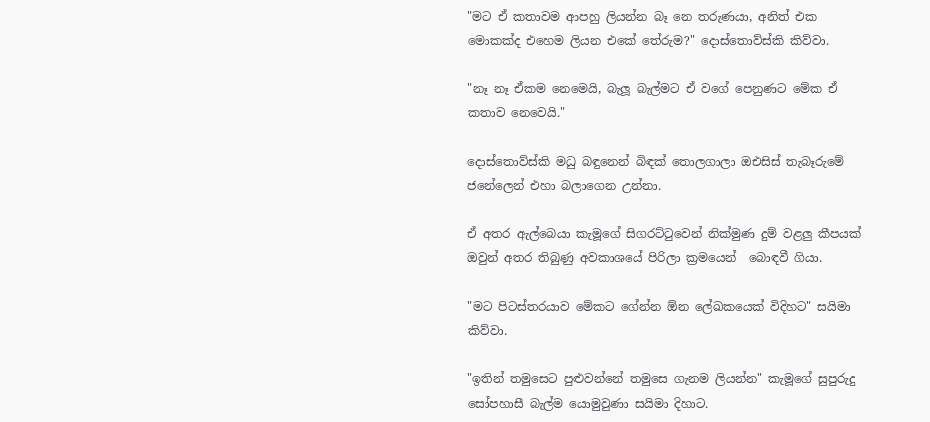"මට ඒ කතාවම ආපහු ලියන්න බෑ නෙ තරුණයා, අනිත් එක මොකක්ද එහෙම ලියන එකේ තේරුම?" දොස්තොව්ස්කි කිව්වා.

"නෑ නෑ ඒකම නෙමෙයි, බැලූ බැල්මට ඒ වගේ පෙනුණට මේක ඒ කතාව නෙවෙයි."

දොස්තොව්ස්කි මධු බඳුනෙන් බිඳක් තොලගාලා ඔඑසිස් තැබෑරුමේ ජනේලෙන් එහා බලාගෙන උන්නා.

ඒ අතර ඇල්බෙයා කැමූගේ සිගරට්ටුවෙන් නික්මුණ දුම් වළලු කීපයක් ඔවුන් අතර තිබුණු අවකාශයේ පිරිලා ක්‍රමයෙන්  බොඳවී ගියා.

"මට පිටස්තරයාව මේකට ගේන්න ඕන ලේඛකයෙක් විදිහට" සයිමා කිව්වා.

"ඉතින් තමුසෙට පුළුවන්නේ තමුසෙ ගැනම ලියන්න" කැමූගේ සුපුරුදු සෝපහාසී බැල්ම යොමුවුණා සයිමා දිහාට.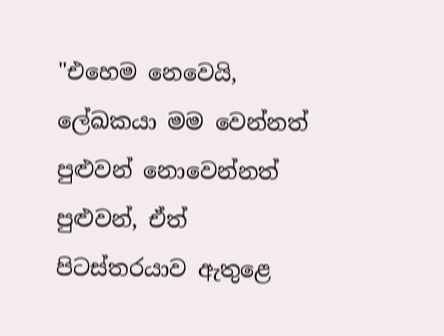"එහෙම නෙවෙයි, ලේඛකයා මම වෙන්නත් පුළුවන් නොවෙන්නත් පුළුවන්, ඒත් පිටස්තරයාව ඇතුළෙ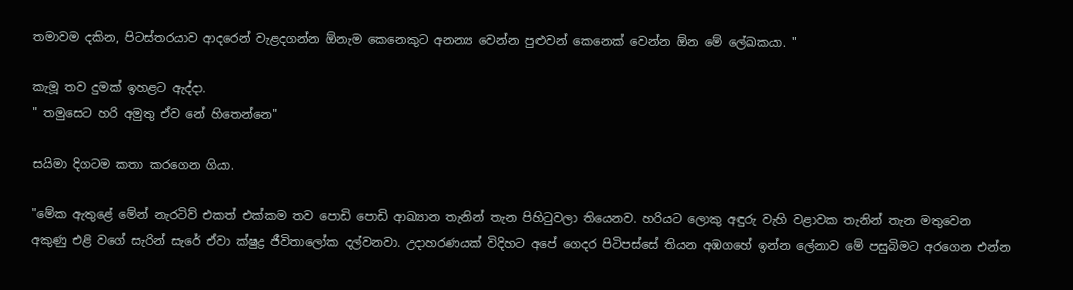තමාවම දකින, පිටස්තරයාව ආදරෙන් වැළදගන්න ඕනැම කෙනෙකුට අනන්‍ය වෙන්න පුළුවන් කෙනෙක් වෙන්න ඕන මේ ලේඛකයා. "

කැමූ තව දුමක් ඉහළට ඇද්දා.
" තමුසෙට හරි අමුතු ඒව නේ හිතෙන්නෙ"

සයිමා දිගටම කතා කරගෙන ගියා.

"මේක ඇතුළේ මේන් නැරටිව් එකත් එක්කම තව පොඩි පොඩි ආඛ්‍යාන තැනින් තැන පිහිටුවලා තියෙනව. හරියට ලොකු අඳුරු වැහි වළාවක තැනින් තැන මතුවෙන අකුණු එළි වගේ සැරින් සැරේ ඒවා ක්ෂුද්‍ර ජීවිතාලෝක දල්වනවා. උදාහරණයක් විදිහට අපේ ගෙදර පිටිපස්සේ තියන අඹගහේ ඉන්න ලේනාව මේ පසුබිමට අරගෙන එන්න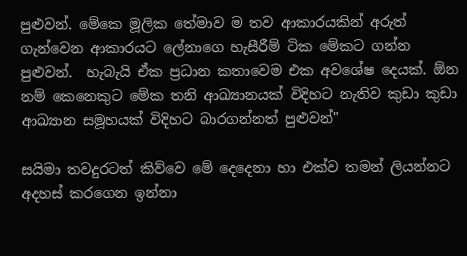පුළුවන්. මේකෙ මූලික තේමාව ම තව ආකාරයකින් අරුත් ගැන්වෙන ආකාරයට ලේනාගෙ හැසීරීම් ටික මේකට ගන්න පුළුවන්.  හැබැයි ඒක ප්‍රධාන කතාවෙම එක අවශේෂ දෙයක්. ඕන නම් කෙනෙකුට මේක තනි ආඛ්‍යානයක් විදිහට නැතිව කුඩා කුඩා ආඛ්‍යාන සමූහයක් විදිහට බාරගන්නත් පුළුවන්"

සයිමා තවදුරටත් කිව්වෙ මේ දෙදෙනා හා එක්ව තමන් ලියන්නට අදහස් කරගෙන ඉන්නා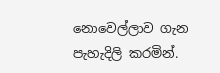නොවෙල්ලාව ගැන පැහැදිලි කරමින්.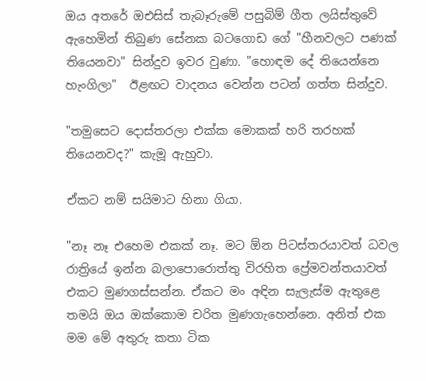ඔය අතරේ ඔඑසිස් තැබෑරුමේ පසුබිම් ගීත ලයිස්තුවේ ඇහෙමින් තිබුණ සේනක බටගොඩ ගේ "හීනවලට පණක් තියෙනවා" සින්දුව ඉවර වුණා. "හොඳම දේ තියෙන්නෙ හැංගිලා"  ඊළඟට වාදනය වෙන්න පටන් ගත්ත සින්දුව.

"තමුසෙට දොස්තරලා එක්ක මොකක් හරි තරහක් තියෙනවද?" කැමූ ඇහුවා.

ඒකට නම් සයිමාට හිනා ගියා.

"නෑ නෑ එහෙම එකක් නෑ. මට ඕන පිටස්තරයාවත් ධවල රාත්‍රියේ ඉන්න බලාපොරොත්තු විරහිත ප්‍රේමවන්තයාවත් එකට මුණගස්සන්න. ඒකට මං අඳින සැලැස්ම ඇතුළෙ තමයි ඔය ඔක්කොම චරිත මුණගැහෙන්නෙ. අනිත් එක  මම මේ අතුරු කතා ටික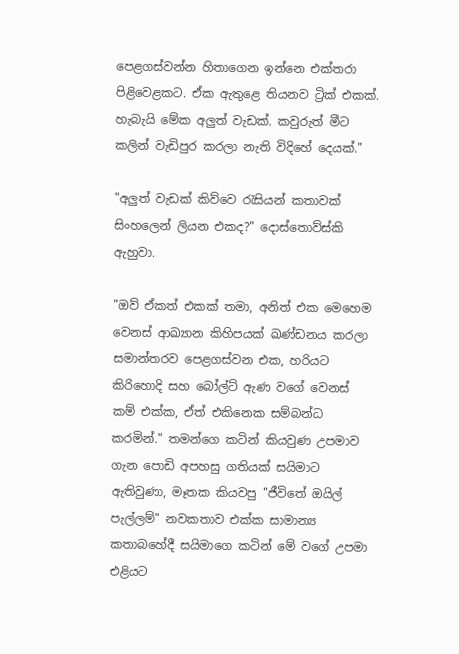පෙළගස්වන්න හිතාගෙන ඉන්නෙ එක්තරා පිළිවෙළකට. ඒක ඇතුළෙ තියනව ට්‍රික් එකක්. හැබැයි මේක අලුත් වැඩක්. කවුරුත් මීට කලින් වැඩිපුර කරලා නැති විදිහේ දෙයක්."

"අලුත් වැඩක් කිව්වෙ රැසියන් කතාවක් සිංහලෙන් ලියන එකද?" දොස්තොව්ස්කි ඇහුවා.

"ඔව් ඒකත් එකක් තමා, අනිත් එක මෙහෙම වෙනස් ආඛ්‍යාන කිහිපයක් ඛණ්ඩනය කරලා සමාන්තරව පෙළගස්වන එක, හරියට කිරිහොදි සහ බෝල්ට් ඇණ වගේ වෙනස් කම් එක්ක, ඒත් එකිනෙක සම්බන්ධ කරමින්." තමන්ගෙ කටින් කියවුණ උපමාව ගැන පොඩි අපහසු ගතියක් සයිමාට ඇතිවුණා, මෑතක කියවපු "ජීවිතේ ඔයිල් පැල්ලම්" නවකතාව එක්ක සාමාන්‍ය කතාබහේදී සයිමාගෙ කටින් මේ වගේ උපමා එළියට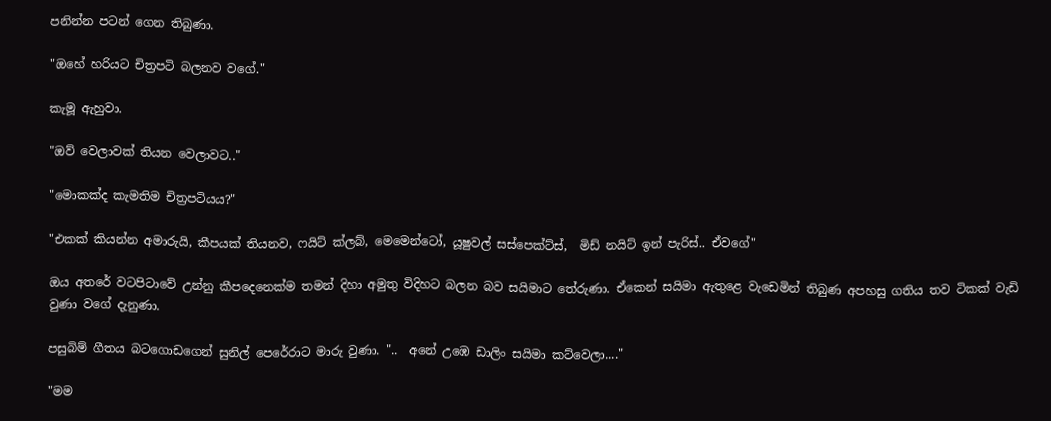පනින්න පටන් ගෙන තිබුණා.

"ඔහේ හරියට චිත්‍රපටි බලනව වගේ."

කැමූ ඇහුවා.

"ඔව් වෙලාවක් තියන වෙලාවට.."

"මොකක්ද කැමතිම චිත්‍රපටියය?"

"එකක් කියන්න අමාරුයි, කීපයක් තියනව, ෆයිට් ක්ලබ්, මෙමෙන්ටෝ, යූෂුවල් සස්පෙක්ට්ස්,  මිඩ් නයිට් ඉන් පැරිස්.. ඒවගේ"

ඔය අතරේ වටපිටාවේ උන්නු කීපදෙනෙක්ම තමන් දිහා අමුතු විදිහට බලන බව සයිමාට තේරුණා. ඒකෙන් සයිමා ඇතුළෙ වැඩෙමින් තිබුණ අපහසු ගතිය තව ටිකක් වැඩි වුණා වගේ දැනුණා.

පසුබිම් ගීතය බටගොඩගෙන් සුනිල් පෙරේරාට මාරු වුණා. "..  අනේ උඹෙ ඩාලිං සයිමා කට්වෙලා...."

"මම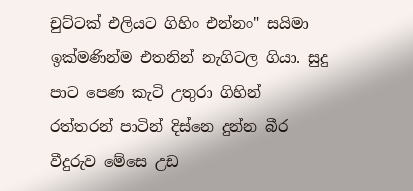චුට්ටක් එලියට ගිහිං එන්නං" සයිමා ඉක්මණින්ම එතනින් නැගිටල ගියා. සුදු පාට පෙණ කැටි උතුරා ගිහින් රත්තරන් පාටින් දිස්නෙ දුන්න බීර වීදුරුව මේසෙ උඩ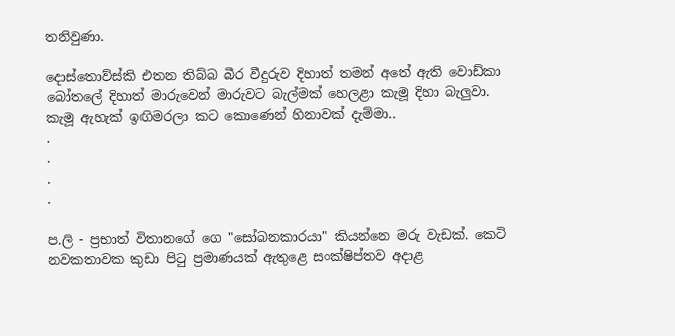තනිවුණා.

දොස්තොව්ස්කි එතන තිබ්බ බීර වීදුරුව දිහාත් තමන් අතේ ඇති වොඩ්කා බෝතලේ දිහාත් මාරුවෙන් මාරුවට බැල්මක් හෙලළා කැමූ දිහා බැලුවා. කැමූ ඇහැක් ඉඟිමරලා කට කොණෙන් හිනාවක් දැම්මා..
.
.
.
.

ප.ලි - ප්‍රභාත් විතානගේ ගෙ "සෝබනකාරයා" කියන්නෙ මරු වැඩක්. කෙටි නවකතාවක කුඩා පිටු ප්‍රමාණයක් ඇතුළෙ සංක්ෂිප්තව අදාළ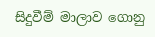සිදුවීම් මාලාව ගොනු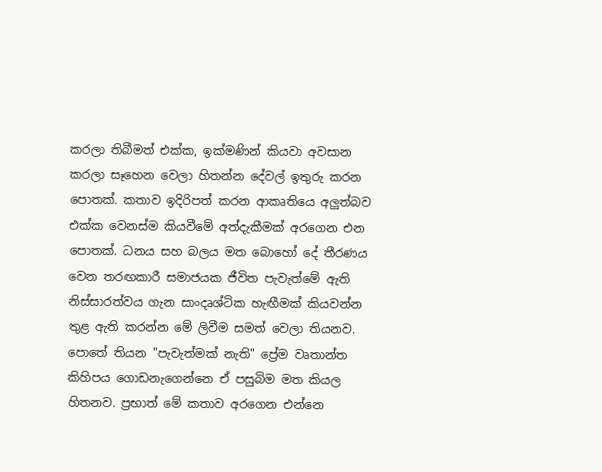කරලා තිබීමත් එක්ක, ඉක්මණින් කියවා අවසාන කරලා සෑහෙන වෙලා හිතන්න දේවල් ඉතුරු කරන පොතක්. කතාව ඉදිරිපත් කරන ආකෘතියෙ අලුත්බව එක්ක වෙනස්ම කියවීමේ අත්දැකීමක් අරගෙන එන පොතක්. ධනය සහ බලය මත බොහෝ දේ තීරණය වෙන තරඟකාරී සමාජයක ජීවිත පැවැත්මේ ඇති නිස්සාරත්වය ගැන සාංදෘශ්ටික හැඟීමක් කියවන්න තුළ ඇති කරන්න මේ ලිවීම සමත් වෙලා තියනව. පොතේ තියන "පැවැත්මක් නැති" ප්‍රේම වෘතාන්ත කිහිපය ගොඩනැගෙන්නෙ ඒ පසුබිම මත කියල හිතනව. ප්‍රභාත් මේ කතාව අරගෙන එන්නෙ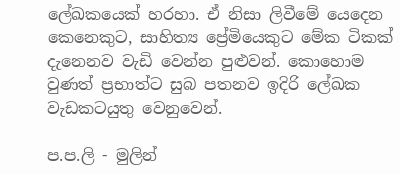ලේඛකයෙක් හරහා. ඒ නිසා ලිවීමේ යෙදෙන කෙනෙකුට, සාහිත්‍ය ප්‍රේමියෙකුට මේක ටිකක් දැනෙනව වැඩි වෙන්න පුළුවන්. කොහොම වුණත් ප්‍රභාත්ට සුබ පතනව ඉදිරි ලේඛක වැඩකටයුතු වෙනුවෙන්.

ප.ප.ලි - මුලින්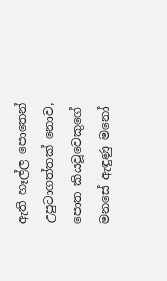ඇති හෑල්ල පොතෙන් උපුටාගත්තක් නොව, පොත කියවූවෙකුගේ මනසේ ඇඳුණු මනෝ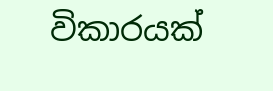විකාරයක්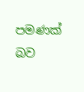පමණක් බව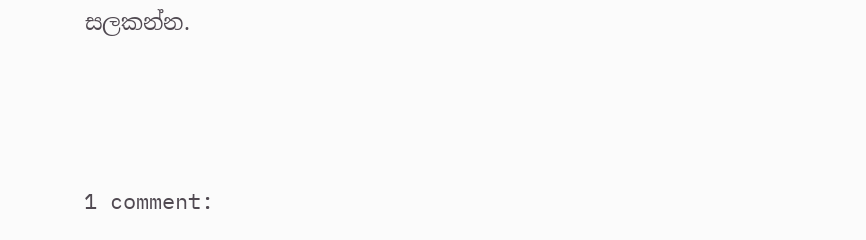සලකන්න.




1 comment: